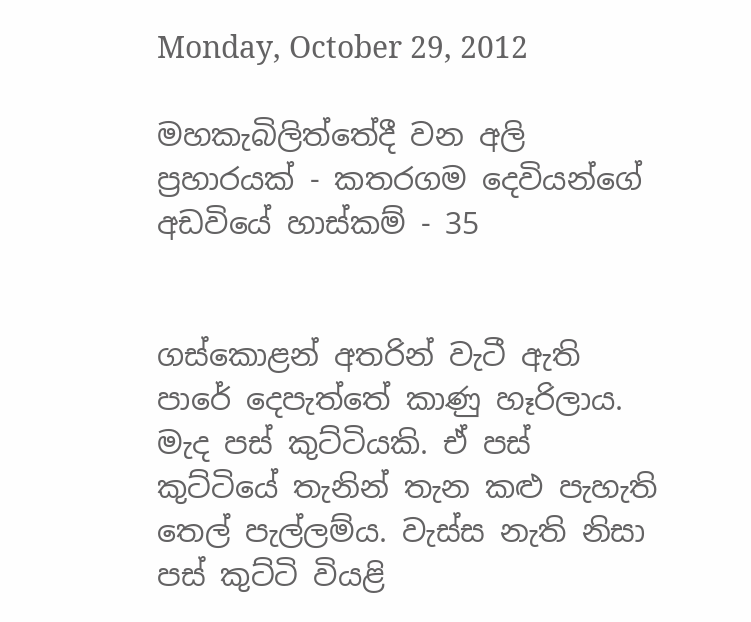Monday, October 29, 2012

මහකැබිලිත්තේදී වන අලි ප්‍රහාරයක් - කතරගම දෙවියන්ගේ අඩවියේ හාස්කම් - 35


ගස්කොළන් අතරින් වැටී ඇති පාරේ දෙපැත්තේ කාණු හෑරිලාය. මැද පස් කුට්ටියකි. ඒ පස් කුට්ටියේ තැනින් තැන කළු පැහැති තෙල් පැල්ලම්ය. වැස්ස නැති නිසා පස් කුට්ටි වියළි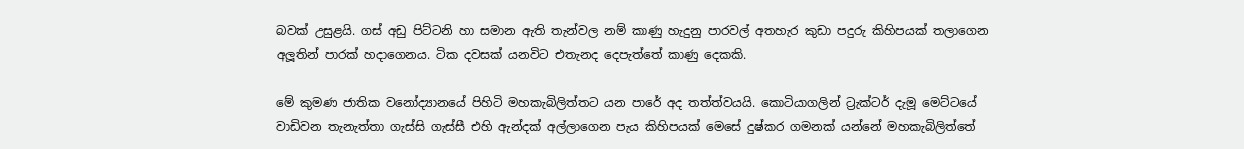බවක් උසුළයි. ගස් අඩු පිට්ටනි හා සමාන ඇති තැන්වල නම් කාණු හැදුනු පාරවල් අතහැර කුඩා පදුරු කිහිපයක් තලාගෙන අලූතින් පාරක් හදාගෙනය. ටික දවසක් යනවිට එතැනද දෙපැත්තේ කාණු දෙකකි.

මේ කුමණ ජාතික වනෝද්‍යානයේ පිහිටි මහකැබිලිත්තට යන පාරේ අද තත්ත්වයයි. කොටියාගලින් ට්‍රැක්ටර් දැමූ මෙට්ටයේ වාඩිවන තැනැත්තා ගැස්සි ගැස්සී එහි ඇන්දක් අල්ලාගෙන පැය කිහිපයක් මෙසේ දුෂ්කර ගමනක් යන්නේ මහකැබිලිත්තේ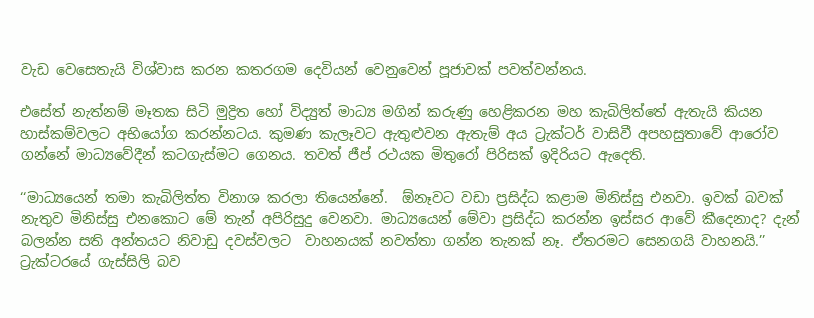වැඩ වෙසෙතැයි විශ්වාස කරන කතරගම දෙවියන් වෙනුවෙන් පූජාවක් පවත්වන්නය.

එසේත් නැත්නම් මෑතක සිටි මුද්‍රිත හෝ විද්‍යුත් මාධ්‍ය මගින් කරුණු හෙළිකරන මහ කැබිලිත්තේ ඇතැයි කියන හාස්කම්වලට අභියෝග කරන්නටය. කුමණ කැලෑවට ඇතුළුවන ඇතැම් අය ට්‍රැක්ටර් වාසිවී අපහසුතාවේ ආරෝව ගන්නේ මාධ්‍යවේදීන් කටගැස්මට ගෙනය. තවත් ජීප් රථයක මිතුරෝ පිරිසක් ඉදිරියට ඇදෙති.

‘‘මාධ්‍යයෙන් තමා කැබිලිත්ත විනාශ කරලා තියෙන්නේ.  ඕනෑවට වඩා ප්‍රසිද්ධ කළාම මිනිස්සු එනවා. ඉවක් බවක් නැතුව මිනිස්සු එනකොට මේ තැන් අපිරිසුදු වෙනවා. මාධ්‍යයෙන් මේවා ප්‍රසිද්ධ කරන්න ඉස්සර ආවේ කීදෙනාද? දැන් බලන්න සති අන්තයට නිවාඩු දවස්වලට  වාහනයක් නවත්තා ගන්න තැනක් නෑ. ඒතරමට සෙනගයි වාහනයි.’’ ට්‍රැක්ටරයේ ගැස්සිලි බව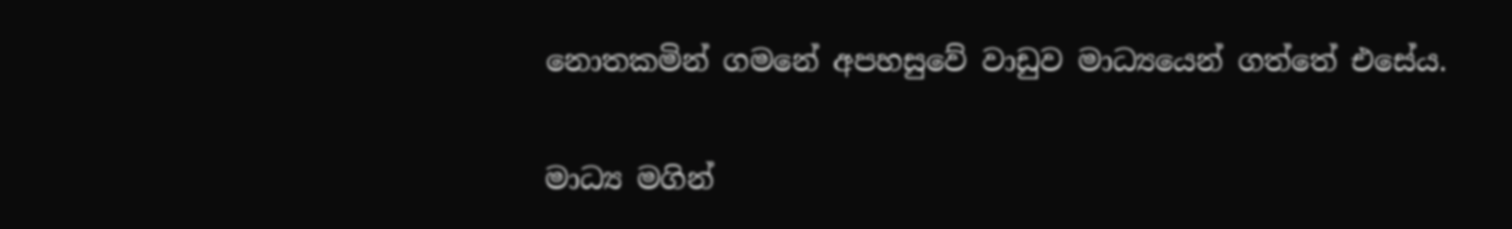නොතකමින් ගමනේ අපහසුවේ වාඩුව මාධ්‍යයෙන් ගත්තේ එසේය.

මාධ්‍ය මගින්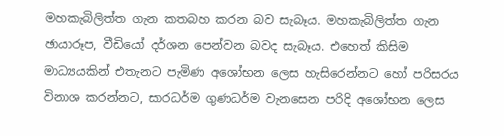මහකැබිලිත්ත ගැන කතබහ කරන බව සැබෑය. මහකැබිලිත්ත ගැන ඡායාරූප, වීඩියෝ දර්ශන පෙන්වන බවද සැබෑය. එහෙත් කිසිම මාධ්‍යයකින් එතැනට පැමිණ අශෝභන ලෙස හැසිරෙන්නට හෝ පරිසරය විනාශ කරන්නට, සාරධර්ම ගුණධර්ම වැනසෙන පරිදි අශෝභන ලෙස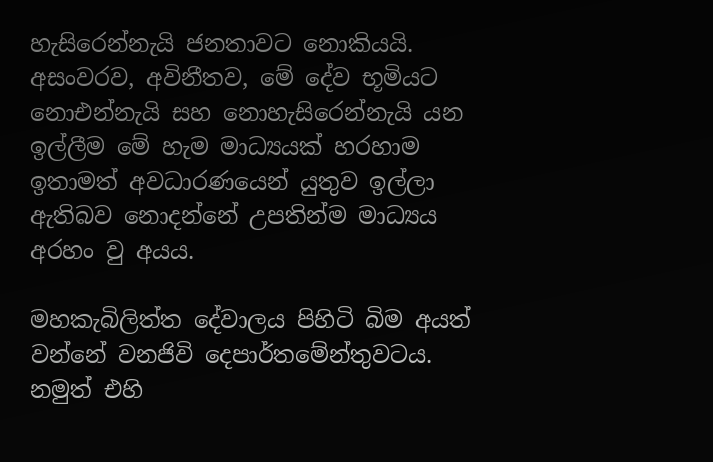හැසිරෙන්නැයි ජනතාවට නොකියයි. අසංවරව, අවිනීතව, මේ දේව භූමියට නොඑන්නැයි සහ නොහැසිරෙන්නැයි යන ඉල්ලීම මේ හැම මාධ්‍යයක් හරහාම ඉතාමත් අවධාරණයෙන් යුතුව ඉල්ලා ඇතිබව නොදන්නේ උපතින්ම මාධ්‍යය අරහං වු අයය.

මහකැබිලිත්ත දේවාලය පිහිටි බිම අයත් වන්නේ වනජිවි දෙපාර්තමේන්තුවටය. නමුත් එහි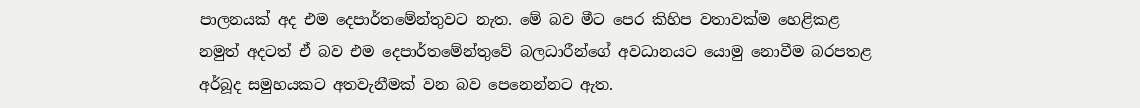පාලනයක් අද එම දෙපාර්තමේන්තුවට නැත. මේ බව මීට පෙර කිහිප වතාවක්ම හෙළිකළ නමුත් අදටත් ඒ බව එම දෙපාර්තමේන්තුවේ බලධාරීන්ගේ අවධානයට යොමු නොවීම බරපතළ අර්බූද සමුහයකට අතවැනීමක් වන බව පෙනෙන්නට ඇත.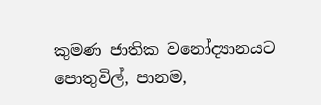කුමණ ජාතික වනෝද්‍යානයට පොතුවිල්, පානම,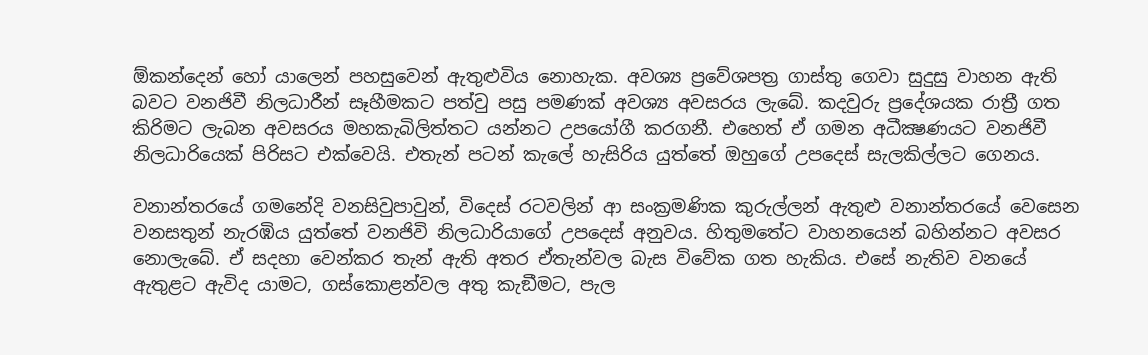ඕකන්දෙන් හෝ යාලෙන් පහසුවෙන් ඇතුළුවිය නොහැක. අවශ්‍ය ප්‍රවේශපත්‍ර ගාස්තු ගෙවා සුදුසු වාහන ඇති බවට වනජිවී නිලධාරීන් සෑහීමකට පත්වු පසු පමණක් අවශ්‍ය අවසරය ලැබේ. කදවුරු ප්‍රදේශයක රාත්‍රී ගත කිරිමට ලැබන අවසරය මහකැබිලිත්තට යන්නට උපයෝගී කරගනී. එහෙත් ඒ ගමන අධීක්‍ෂණයට වනජිවී නිලධාරියෙක් පිරිසට එක්වෙයි. එතැන් පටන් කැලේ හැසිරිය යුත්තේ ඔහුගේ උපදෙස් සැලකිල්ලට ගෙනය.

වනාන්තරයේ ගමනේදි වනසිවුපාවුන්, විදෙස් රටවලින් ආ සංක්‍රමණික කුරුල්ලන් ඇතුළු වනාන්තරයේ වෙසෙන වනසතුන් නැරඹිය යුත්තේ වනජිවි නිලධාරියාගේ උපදෙස් අනුවය. හිතුමතේට වාහනයෙන් බහින්නට අවසර නොලැබේ. ඒ සදහා වෙන්කර තැන් ඇති අතර ඒතැන්වල බැස විවේක ගත හැකිය. එසේ නැතිව වනයේ ඇතුළට ඇවිද යාමට, ගස්කොළන්වල අතු කැඞීමට, පැල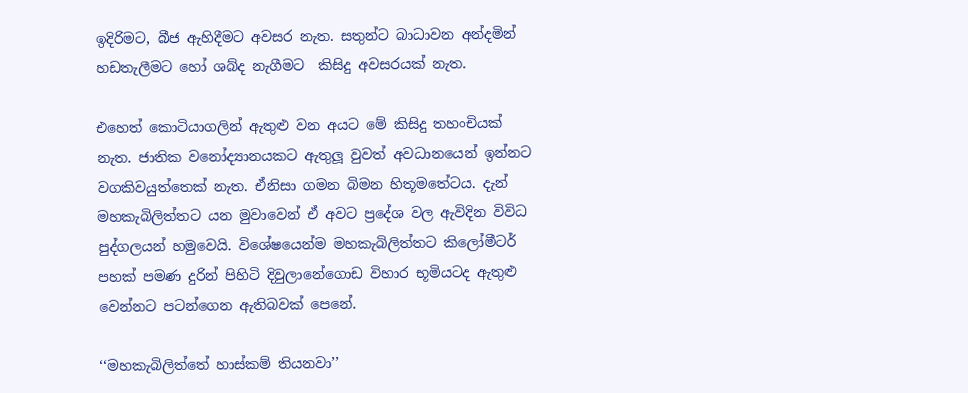ඉදිරිමට, බීජ ඇහිදීමට අවසර නැත. සතුන්ට බාධාවන අන්දමින් හඩතැලීමට හෝ ශබ්ද නැගීමට  කිසිදු අවසරයක් නැත.

එහෙත් කොටියාගලින් ඇතුළු වන අයට මේ කිසිදු තහංචියක්  නැත. ජාතික වනෝද්‍යානයකට ඇතුලූ වුවත් අවධානයෙන් ඉන්නට වගකිවයුත්තෙක් නැත. ඒනිසා ගමන බිමන හිතූමතේටය. දැන් මහකැබිලිත්තට යන මුවාවෙන් ඒ අවට ප්‍රදේශ වල ඇවිදින විවිධ පුද්ගලයන් හමුවෙයි. විශේෂයෙන්ම මහකැබිලිත්තට කිලෝමීටර් පහක් පමණ දුරින් පිහිටි දිවුලානේගොඩ විහාර භූමියටද ඇතුළු වෙන්නට පටන්ගෙන ඇතිබවක් පෙනේ.

‘‘මහකැබිලිත්තේ හාස්කම් තියනවා’’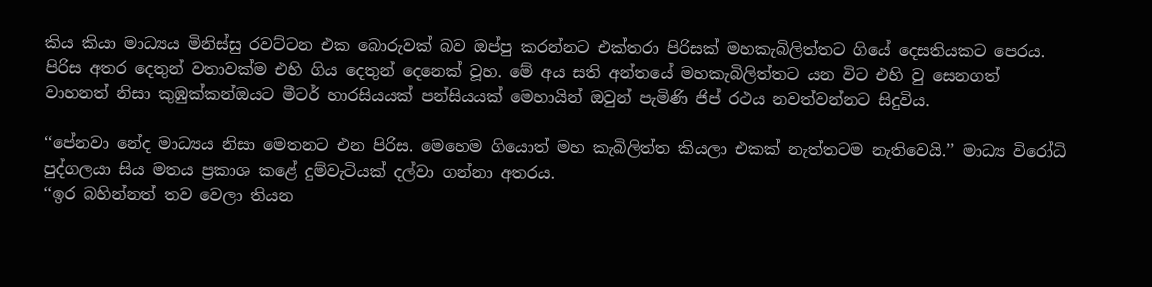කිය කියා මාධ්‍යය මිනිස්සු රවට්ටන එක බොරුවක් බව ඔප්පු කරන්නට එක්තරා පිරිසක් මහකැබිලිත්තට ගියේ දෙසතියකට පෙරය. පිරිස අතර දෙතුන් වතාවක්ම එහි ගිය දෙතුන් දෙනෙක් වූහ. මේ අය සති අන්තයේ මහකැබිලිත්තට යන විට එහි වු සෙනගත් වාහනත් නිසා කුඹුක්කන්ඔයට මීටර් හාරසියයක් පන්සියයක් මෙහායින් ඔවුන් පැමිණි ජිප් රථය නවත්වන්නට සිදුවිය.

‘‘පේනවා නේද මාධ්‍යය නිසා මෙතනට එන පිරිස. මෙහෙම ගියොත් මහ කැබිලිත්ත කියලා එකක් නැත්තටම නැතිවෙයි.’’ මාධ්‍ය විරෝධි පුද්ගලයා සිය මතය ප්‍රකාශ කළේ දුම්වැටියක් දල්වා ගන්නා අතරය.
‘‘ඉර බහින්නත් තව වෙලා තියන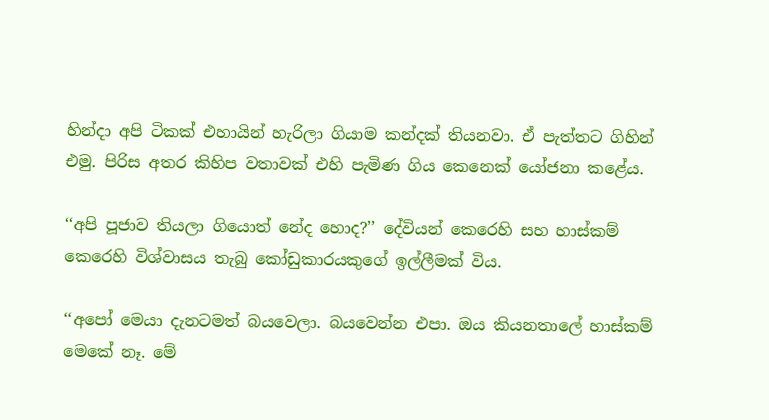හින්දා අපි ටිකක් එහායින් හැරිලා ගියාම කන්දක් තියනවා. ඒ පැත්තට ගිහින් එමු. පිරිස අතර කිහිප වතාවක් එහි පැමිණ ගිය කෙනෙක් යෝජනා කළේය.

‘‘අපි පූජාව තියලා ගියොත් නේද හොද?’’ දේවියන් කෙරෙහි සහ හාස්කම් කෙරෙහි විශ්වාසය තැබු කෝඩුකාරයකුගේ ඉල්ලීමක් විය.

‘‘අපෝ මෙයා දැනටමත් බයවෙලා. බයවෙන්න එපා. ඔය කියනතාලේ හාස්කම් මෙකේ නෑ. මේ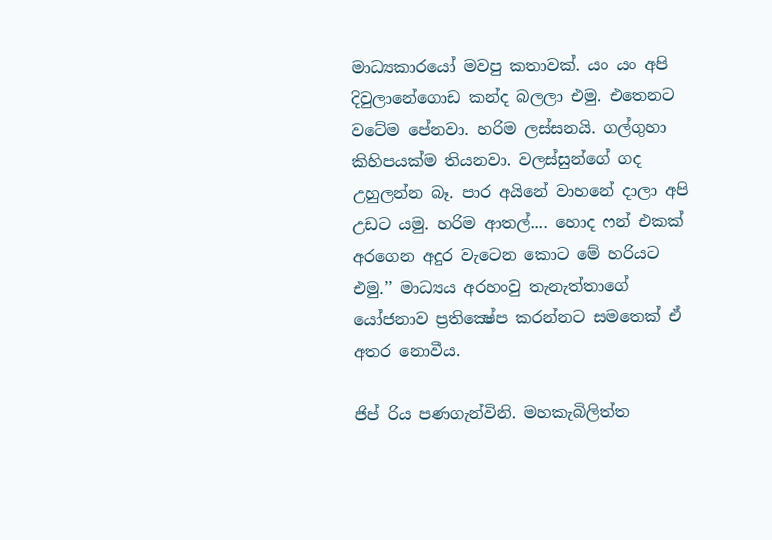මාධ්‍යකාරයෝ මවපු කතාවක්. යං යං අපි දිවුලානේගොඩ කන්ද බලලා එමු. එතෙනට වටේම පේනවා. හරිම ලස්සනයි. ගල්ගුහා කිහිපයක්ම තියනවා. වලස්සුන්ගේ ගද උහුලන්න බෑ. පාර අයිනේ වාහනේ දාලා අපි උඩට යමු. හරිම ආතල්.... හොද ෆන් එකක් අරගෙන අදුර වැටෙන කොට මේ හරියට එමු.’’ මාධ්‍යය අරහංවු තැනැත්තාගේ යෝජනාව ප්‍රතික්‍ෂේප කරන්නට සමතෙක් ඒ අතර නොවීය.

ජිප් රිය පණගැන්විනි. මහකැබිලිත්ත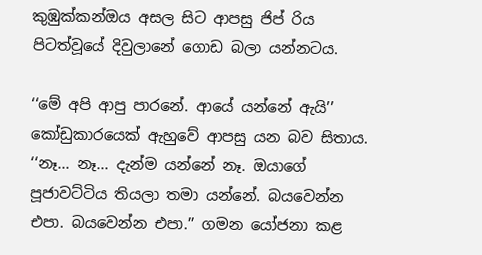කුඹුක්කන්ඔය අසල සිට ආපසු ජිප් රිය පිටත්වූයේ දිවුලානේ ගොඩ බලා යන්නටය.

‘‘මේ අපි ආපු පාරනේ. ආයේ යන්නේ ඇයි’’ කෝඩුකාරයෙක් ඇහුවේ ආපසු යන බව සිතාය.
‘‘නෑ... නෑ... දැන්ම යන්නේ නෑ. ඔයාගේ පූජාවට්ටිය තියලා තමා යන්නේ. බයවෙන්න එපා. බයවෙන්න එපා.’’ ගමන යෝජනා කළ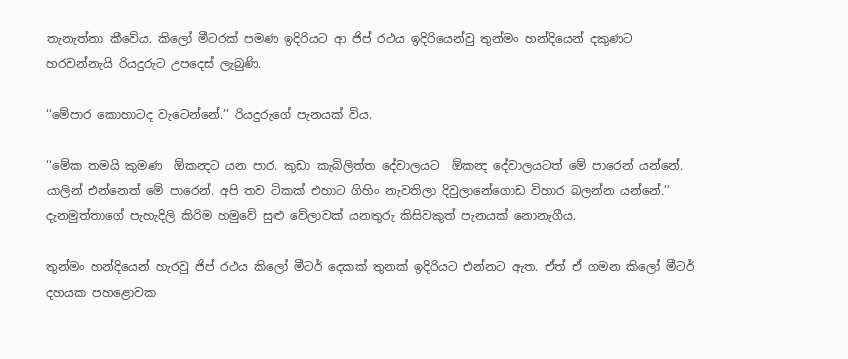තැනැත්තා කීවේය. කිලෝ මීටරක් පමණ ඉදිරියට ආ ජිප් රථය ඉදිරියෙන්වු තුන්මං හන්දියෙන් දකුණට හරවන්නැයි රියදුරුට උපදෙස් ලැබුණි.

‘‘මේපාර කොහාටද වැටෙන්නේ.’’ රියදුරුගේ පැනයක් විය.

‘‘මේක තමයි කුමණ  ඕකන්‍දට යන පාර. කුඩා කැබිලිත්ත දේවාලයට  ඕකන්‍ද දේවාලයටත් මේ පාරෙන් යන්නේ. යාලින් එන්නෙත් මේ පාරෙන්. අපි තව ටිකක් එහාට ගිහිං නැවතිලා දිවුලානේගොඩ විහාර බලන්න යන්නේ.’’ දැනමුත්තාගේ පැහැදිලි කිරිම හමුවේ සුළු වේලාවක් යනතුරු කිසිවකුත් පැනයක් නොනැගීය.

තුන්මං හන්දියෙන් හැරවු ජිප් රථය කිලෝ මීටර් දෙකක් තුනක් ඉදිරියට එන්නට ඇත. ඒත් ඒ ගමන කිලෝ මීටර් දහයක පහළොවක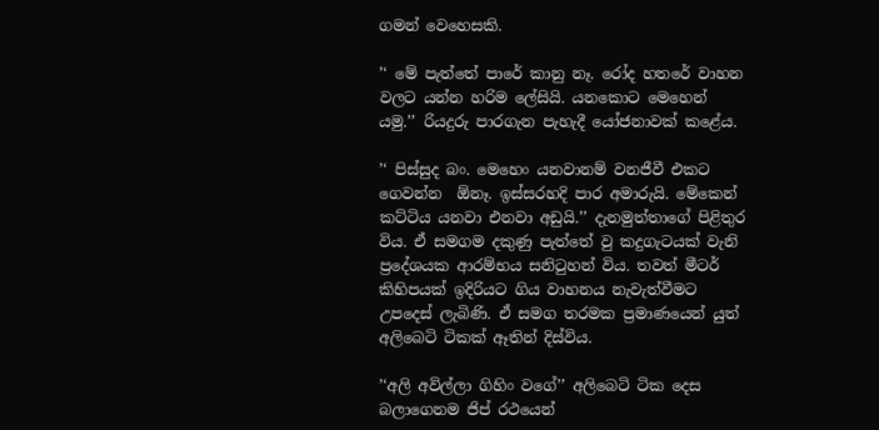ගමන් වෙහෙසකි.

’‘ මේ පැත්තේ පාරේ කානු නෑ. රෝද හතරේ වාහන වලට යන්න හරිම ලේසියි. යනකොට මෙහෙන් යමු.’’ රියදුරු පාරගැන පැහැදී යෝජනාවක් කළේය.

’‘ පිස්සුද බං. මෙහෙං යනවානම් වනජීවී එකට ගෙවන්න  ඕනෑ. ඉස්සරහදි පාර අමාරුයි. මේකෙන් කට්ටිය යනවා එනවා අඩුයි.’’ දැනමුත්තාගේ පිළිතුර විය. ඒ සමගම දකුණු පැත්තේ වු කදුගැටයක් වැනි ප්‍රදේශයක ආරම්භය සනිටුහන් විය. තවත් මීටර් කිහිපයක් ඉදිරියට ගිය වාහනය නැවැත්වීමට උපදෙස් ලැබිණි. ඒ සමග තරමක ප්‍රමාණයෙන් යුත් අලිබෙටි ටිකක් ඈතින් දිස්විය.

’‘අලි අවිල්ලා ගිහිං වගේ’’ අලිබෙටි ටික දෙස බලාගෙනම ජිප් රථයෙන්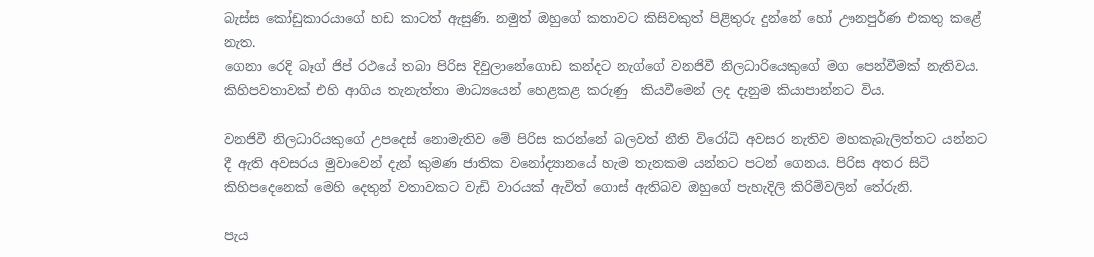බැස්ස කෝඩුකාරයාගේ හඩ කාටත් ඇසුණි. නමුත් ඔහුගේ කතාවට කිසිවකුත් පිළිතුරු දුන්නේ හෝ ඌනපුර්ණ එකතු කළේ නැත.
ගෙනා රෙදි බෑග් ජිප් රථයේ තබා පිරිස දිවුලානේගොඩ කන්දට නැග්ගේ වනජිවී නිලධාරියෙකුගේ මග පෙන්වීමක් නැතිවය. කිහිපවතාවක් එහි ආගිය තැනැත්තා මාධ්‍යයෙන් හෙළකළ කරුණු  කියවීමෙන් ලද දැනුම කියාපාන්නට විය.

වනජිවී නිලධාරියකුගේ උපදෙස් නොමැතිව මේ පිරිස කරන්නේ බලවත් නීති විරෝධි අවසර නැතිව මහකැබැලිත්තට යන්නට දී ඇති අවසරය මුවාවෙන් දැන් කුමණ ජාතික වනෝද්‍යානයේ හැම තැනකම යන්නට පටන් ගෙනය. පිරිස අතර සිටි කිහිපදෙනෙක් මෙහි දෙතුන් වතාවකට වැඩි වාරයක් ඇවිත් ගොස් ඇතිබව ඔහුගේ පැහැදිලි කිරිම්වලින් තේරුනි.

පැය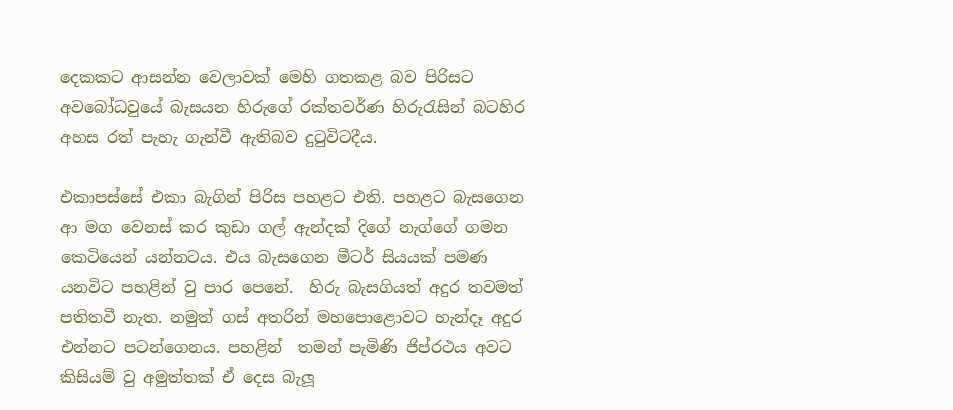දෙකකට ආසන්න වෙලාවක් මෙහි ගතකළ බව පිරිසට අවබෝධවුයේ බැසයන හිරුගේ රක්තවර්ණ හිරුරැසින් බටහිර අහස රත් පැහැ ගැන්වී ඇතිබව දුටුවිටදීය.

එකාපස්සේ එකා බැගින් පිරිස පහළට එති. පහළට බැසගෙන ආ මග වෙනස් කර කුඩා ගල් ඇන්දක් දිගේ නැග්ගේ ගමන කෙටියෙන් යන්නටය. එය බැසගෙන මීටර් සියයක් පමණ යනවිට පහළින් වු පාර පෙනේ.  හිරු බැසගියත් අදුර තවමත් පතිතවී නැත. නමුත් ගස් අතරින් මහපොළොවට හැන්දෑ අදුර එන්නට පටන්ගෙනය. පහළින්  තමන් පැමිණි ජිප්රථය අවට කිසියම් වු අමුත්තක් ඒ දෙස බැලූ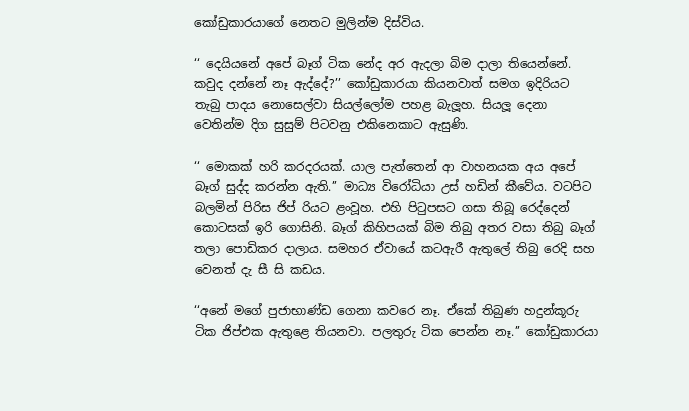කෝඩුකාරයාගේ නෙතට මුලින්ම දිස්විය.

‘‘ දෙයියනේ අපේ බෑග් ටික නේද අර ඇදලා බිම දාලා තියෙන්නේ. කවුද දන්නේ නෑ ඇද්දේ?’’ කෝඩුකාරයා කියනවාත් සමග ඉදිරියට තැබු පාදය නොසෙල්වා සියල්ලෝම පහළ බැලූහ. සියලූ දෙනා වෙතින්ම දිග සුසුම් පිටවනු එකිනෙකාට ඇසුණි.

‘‘ මොකක් හරි කරදරයක්. යාල පැත්තෙන් ආ වාහනයක අය අපේ බෑග් සුද්ද කරන්න ඇති.’’ මාධ්‍ය විරෝධියා උස් හඩින් කීවේය. වටපිට බලමින් පිරිස ජිප් රියට ළංවූහ. එහි පිටුපසට ගසා තිබූ රෙද්දෙන් කොටසක් ඉරි ගොසිනි. බෑග් කිහිපයක් බිම තිබු අතර වසා තිබු බෑග් තලා පොඩිකර දාලාය. සමහර ඒවායේ කටඇරී ඇතුලේ තිබු රෙදි සහ වෙනත් දැ සී සි කඩය.

‘‘අනේ මගේ පුජාභාණ්ඩ ගෙනා කවරෙ නෑ. ඒකේ තිබුණ හදුන්කූරු ටික ජිප්එක ඇතුළෙ තියනවා. පලතුරු ටික පෙන්න නෑ.’’ කෝඩුකාරයා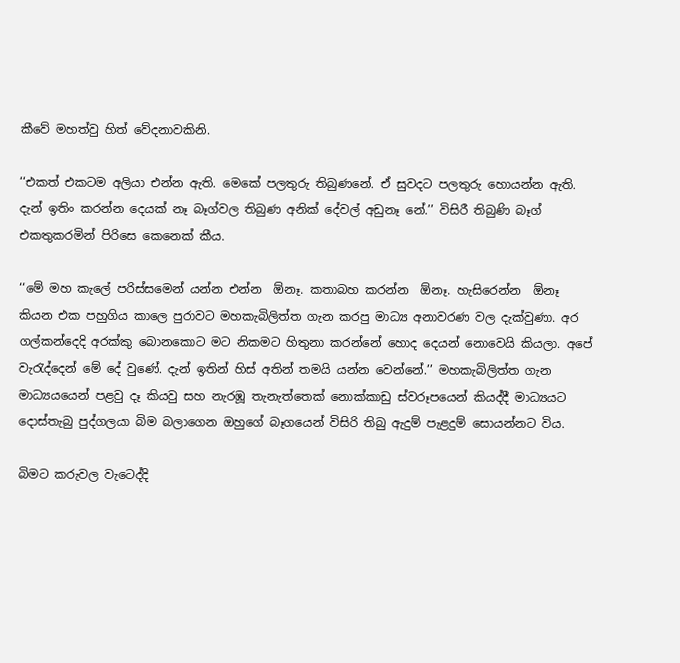කීවේ මහත්වු හිත් වේදනාවකිනි.

‘‘එකත් එකටම අලියා එන්න ඇති. මෙකේ පලතුරු තිබුණනේ. ඒ සුවදට පලතුරු හොයන්න ඇති. දැන් ඉතිං කරන්න දෙයක් නෑ බෑග්වල තිබුණ අනික් දේවල් අඩුනෑ නේ.’’ විසිරී තිබුණි බෑග් එකතුකරමින් පිරිසෙ කෙනෙක් කීය.

‘‘මේ මහ කැලේ පරිස්සමෙන් යන්න එන්න  ඕනෑ. කතාබහ කරන්න  ඕනෑ. හැසිරෙන්න  ඕනෑ කියන එක පහුගිය කාලෙ පුරාවට මහකැබිලිත්ත ගැන කරපු මාධ්‍ය අනාවරණ වල දැක්වුණා. අර  ගල්කන්දෙදි අරක්කු බොනකොට මට නිකමට හිතුනා කරන්නේ හොද දෙයන් නොවෙයි කියලා. අපේ වැරැද්දෙන් මේ දේ වුණේ. දැන් ඉතින් හිස් අතින් තමයි යන්න වෙන්නේ.’’ මහකැබිලිත්ත ගැන මාධ්‍යයයෙන් පළවු දෑ කියවු සහ නැරඹූ තැනැත්තෙක් නොක්කාඩු ස්වරූපයෙන් කියද්දී මාධ්‍යයට දොස්තැබු පුද්ගලයා බිම බලාගෙන ඔහුගේ බෑගයෙන් විසිරි තිබු ඇදුම් පැළදුම් සොයන්නට විය.

බිමට කරුවල වැටෙද්දි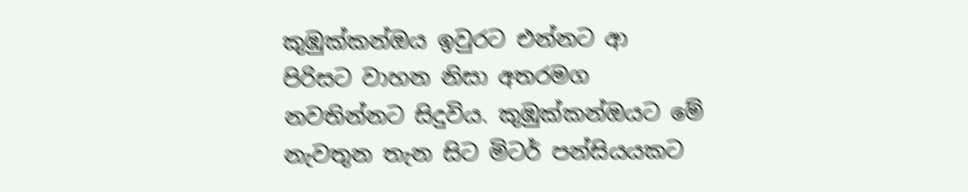කුඹුක්කන්ඔය ඉවුරට එන්නට ආ පිරිසට වාහන නිසා අතරමග නවතින්නට සිදුවිය. කුඹුක්කන්ඔයට මේ නැවතුන තැන සිට මිටර් පන්සියයකට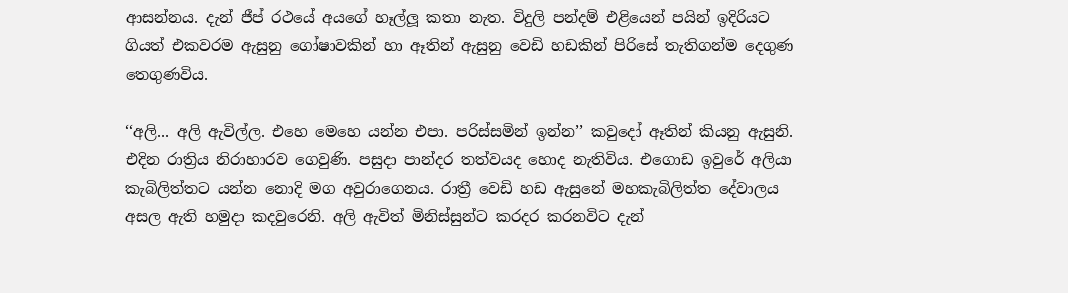ආසන්නය. දැන් ජීප් රථයේ අයගේ හෑල්ලූ කතා නැත. විදුලි පන්දම් එළියෙන් පයින් ඉදිරියට ගියත් එකවරම ඇසුනු ගෝෂාවකින් හා ඈතින් ඇසුනු වෙඩි හඩකින් පිරිසේ තැතිගන්ම දෙගුණ තෙගුණවිය.

‘‘අලි... අලි ඇවිල්ල. එහෙ මෙහෙ යන්න එපා. පරිස්සමින් ඉන්න’’ කවුදෝ ඈතින් කියනු ඇසුනි. එදින රාත්‍රිය නිරාහාරව ගෙවුණි. පසුදා පාන්දර තත්වයද හොද නැතිවිය. එගොඩ ඉවුරේ අලියා කැබිලිත්තට යන්න නොදි මග අවුරාගෙනය. රාත්‍රී වෙඩි හඩ ඇසුනේ මහකැබිලිත්ත දේවාලය අසල ඇති හමුදා කදවුරෙනි. අලි ඇවිත් මිනිස්සුන්ට කරදර කරනවිට දැන්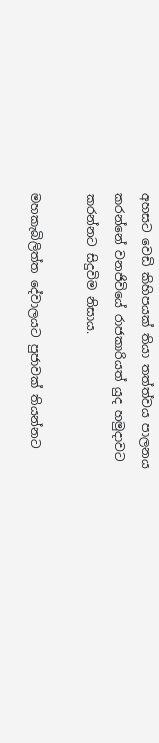අහසට වෙඩි කිහිපයක් තියා තත්ත්වය පාලනය කරන්නේ වනජිවියේ රාජකාරියත් යුද හමුදාවට කරන්නට සිදුවිම නිසාය.

මහකැබිලිත්ත දේවාලයට පුජාවක් තියන්නට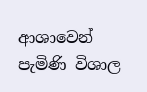ආශාවෙන් පැමිණි විශාල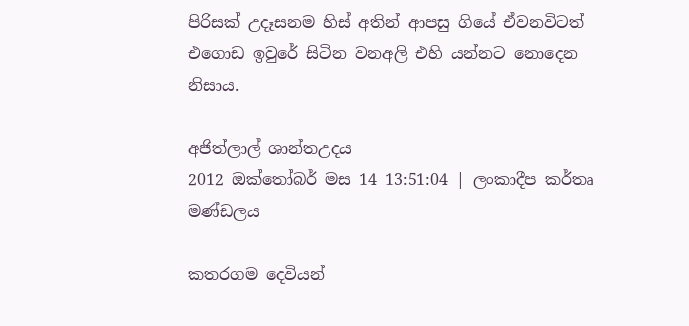පිරිසක් උදෑසනම හිස් අතින් ආපසු ගියේ ඒවනවිටත් එගොඩ ඉවුරේ සිටින වනඅලි එහි යන්නට නොදෙන නිසාය.

අජිත්ලාල් ශාන්තඋදය
2012 ඔක්තෝබර් මස 14 13:51:04 | ලංකාදීප කර්තෘ මණ්ඩලය

කතරගම දෙවියන්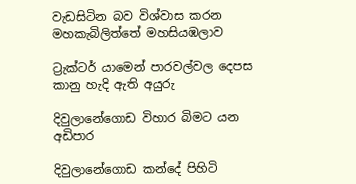වැඩසිටින බව විශ්වාස කරන මහකැබිලිත්තේ මහසියඹලාව

ට්‍රැක්ටර් යාමෙන් පාරවල්වල දෙපස කානු හැදි ඇති අයුරු

දිවුලානේගොඩ විහාර බිමට යන අඩිපාර

දිවුලානේගොඩ කන්දේ පිහිටි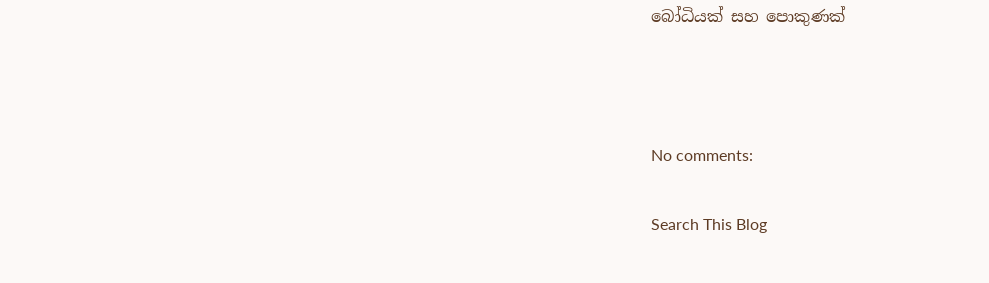බෝධියක් සහ පොකුණක්



No comments:

Search This Blog